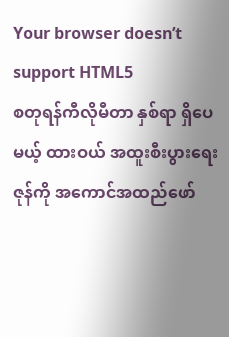Your browser doesn’t support HTML5
စတုရန်ကီလိုမီတာ နှစ်ရာ ရှိပေမယ့် ထားဝယ် အထူးစီးပွားရေးဇုန်ကို အကောင်အထည်ဖော်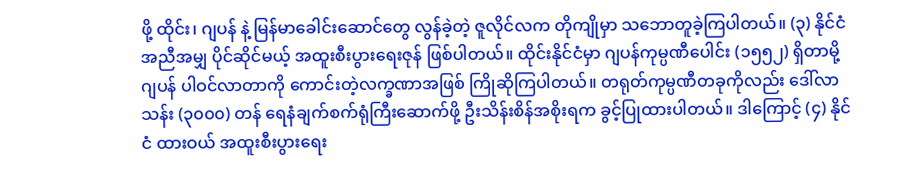ဖို့ ထိုင်း၊ ဂျပန် နဲ့ မြန်မာခေါင်းဆောင်တွေ လွန်ခဲ့တဲ့ ဇူလိုင်လက တိုကျိုမှာ သဘောတူခဲ့ကြပါတယ်။ (၃) နိုင်ငံ အညီအမျှ ပိုင်ဆိုင်မယ့် အထူးစီးပွားရေးဇုန် ဖြစ်ပါတယ်။ ထိုင်းနိုင်ငံမှာ ဂျပန်ကုမ္ပဏီပေါင်း (၁၅၅၂) ရှိတာမို့ ဂျပန် ပါဝင်လာတာကို ကောင်းတဲ့လက္ခဏာအဖြစ် ကြိုဆိုကြပါတယ်။ တရုတ်ကုမ္ပဏီတခုကိုလည်း ဒေါ်လာသန်း (၃၀၀၀) တန် ရေနံချက်စက်ရုံကြီးဆောက်ဖို့ ဦးသိန်းစိန်အစိုးရက ခွင့်ပြုထားပါတယ်။ ဒါကြောင့် (၄) နိုင်ငံ ထားဝယ် အထူးစီးပွားရေး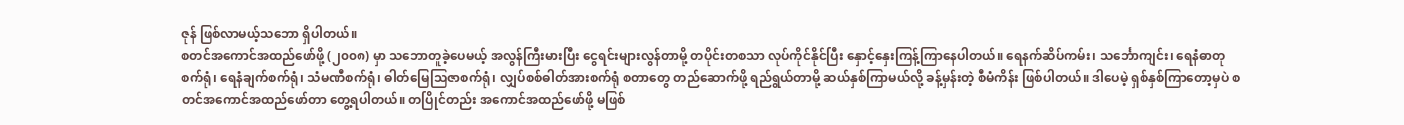ဇုန် ဖြစ်လာမယ့်သဘော ရှိပါတယ်။
စတင်အကောင်အထည်ဖော်ဖို့ (၂၀၀၈) မှာ သဘောတူခဲ့ပေမယ့် အလွန်ကြီးမားပြီး ငွေရင်းများလွန်တာမို့ တပိုင်းတစသာ လုပ်ကိုင်နိုင်ပြီး နှောင့်နှေးကြန့်ကြာနေပါတယ်။ ရေနက်ဆိပ်ကမ်း၊ သင်္ဘောကျင်း၊ ရေနံဓာတုစက်ရုံ၊ ရေနံချက်စက်ရုံ၊ သံမဏီစက်ရုံ၊ ဓါတ်မြေသြဇာစက်ရုံ၊ လျှပ်စစ်ဓါတ်အားစက်ရုံ စတာတွေ တည်ဆောက်ဖို့ ရည်ရွယ်တာမို့ ဆယ်နှစ်ကြာမယ်လို့ ခန့်မှန်းတဲ့ စီမံကိန်း ဖြစ်ပါတယ်။ ဒါပေမဲ့ ရှစ်နှစ်ကြာတော့မှပဲ စတင်အကောင်အထည်ဖော်တာ တွေ့ရပါတယ်။ တပြိုင်တည်း အကောင်အထည်ဖော်ဖို့ မဖြစ်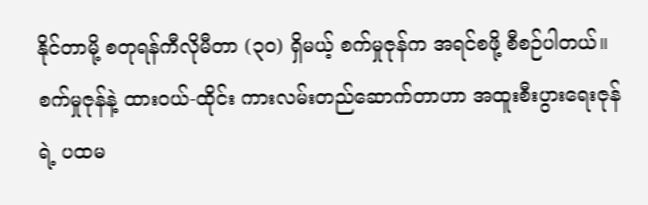နိုင်တာမို့ စတုရန်ကီလိုမီတာ (၃၀) ရှိမယ့် စက်မှုဇုန်က အရင်စဖို့ စီစဉ်ပါတယ်။
စက်မှုဇုန်နဲ့ ထားဝယ်-ထိုင်း ကားလမ်းတည်ဆောက်တာဟာ အထူးစီးပွားရေးဇုန်ရဲ့ ပထမ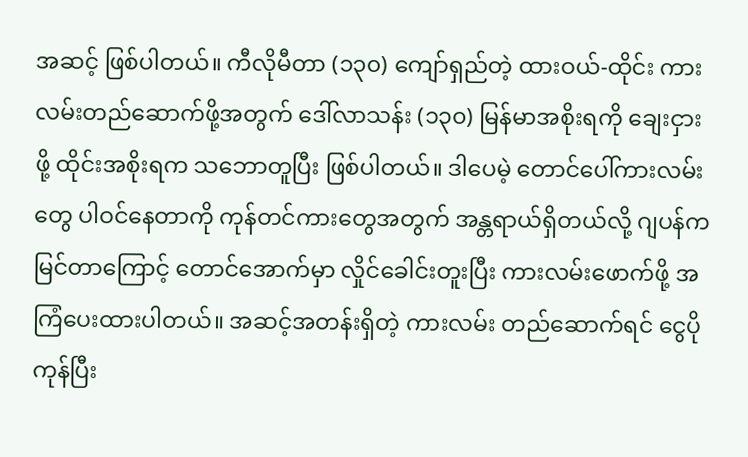အဆင့် ဖြစ်ပါတယ်။ ကီလိုမီတာ (၁၃၀) ကျော်ရှည်တဲ့ ထားဝယ်-ထိုင်း ကားလမ်းတည်ဆောက်ဖို့အတွက် ဒေါ်လာသန်း (၁၃၀) မြန်မာအစိုးရကို ချေးငှားဖို့ ထိုင်းအစိုးရက သဘောတူပြီး ဖြစ်ပါတယ်။ ဒါပေမဲ့ တောင်ပေါ်ကားလမ်းတွေ ပါဝင်နေတာကို ကုန်တင်ကားတွေအတွက် အန္တရာယ်ရှိတယ်လို့ ဂျပန်က မြင်တာကြောင့် တောင်အောက်မှာ လှိုင်ခေါင်းတူးပြီး ကားလမ်းဖောက်ဖို့ အကြံပေးထားပါတယ်။ အဆင့်အတန်းရှိတဲ့ ကားလမ်း တည်ဆောက်ရင် ငွေပိုကုန်ပြီး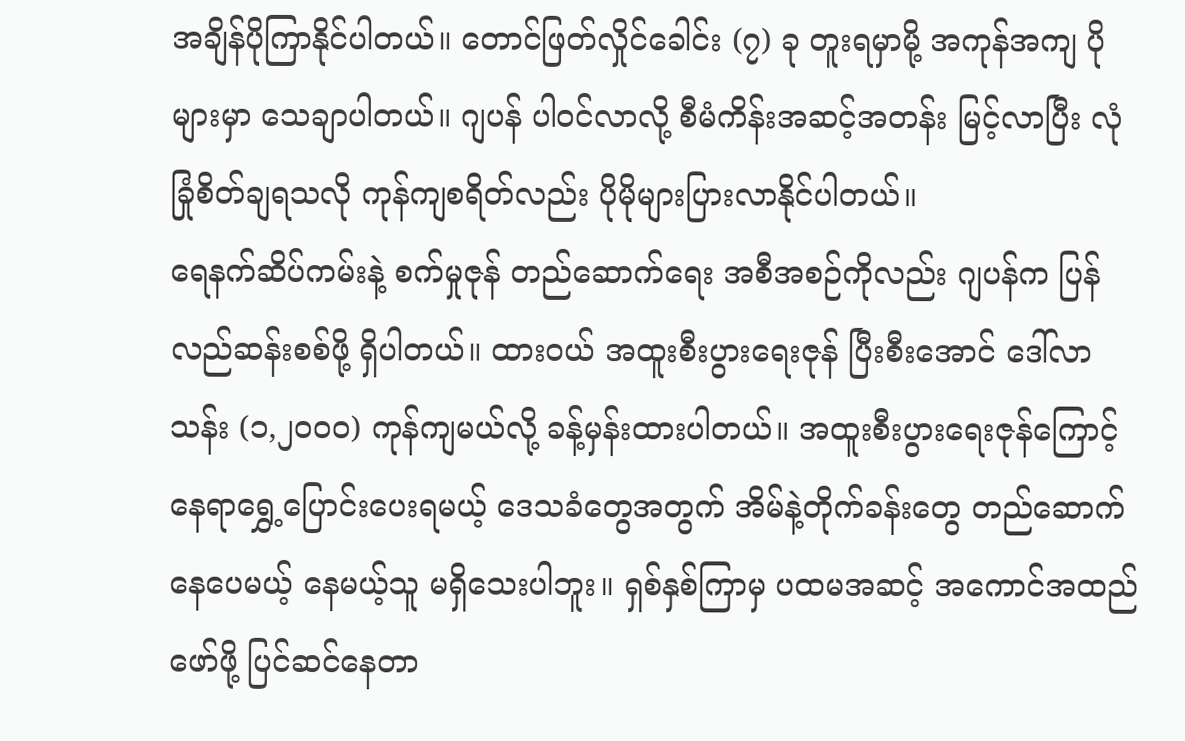အချိန်ပိုကြာနိုင်ပါတယ်။ တောင်ဖြတ်လှိုင်ခေါင်း (၇) ခု တူးရမှာမို့ အကုန်အကျ ပိုများမှာ သေချာပါတယ်။ ဂျပန် ပါဝင်လာလို့ စီမံကိန်းအဆင့်အတန်း မြင့်လာပြီး လုံခြုံစိတ်ချရသလို ကုန်ကျစရိတ်လည်း ပိုမိုများပြားလာနိုင်ပါတယ်။
ရေနက်ဆိပ်ကမ်းနဲ့ စက်မှုဇုန် တည်ဆောက်ရေး အစီအစဉ်ကိုလည်း ဂျပန်က ပြန်လည်ဆန်းစစ်ဖို့ ရှိပါတယ်။ ထားဝယ် အထူးစီးပွားရေးဇုန် ပြီးစီးအောင် ဒေါ်လာသန်း (၁,၂၀၀၀) ကုန်ကျမယ်လို့ ခန့်မှန်းထားပါတယ်။ အထူးစီးပွားရေးဇုန်ကြောင့် နေရာရွှေ့ပြောင်းပေးရမယ့် ဒေသခံတွေအတွက် အိမ်နဲ့တိုက်ခန်းတွေ တည်ဆောက်နေပေမယ့် နေမယ့်သူ မရှိသေးပါဘူး။ ရှစ်နှစ်ကြာမှ ပထမအဆင့် အကောင်အထည်ဖော်ဖို့ ပြင်ဆင်နေတာ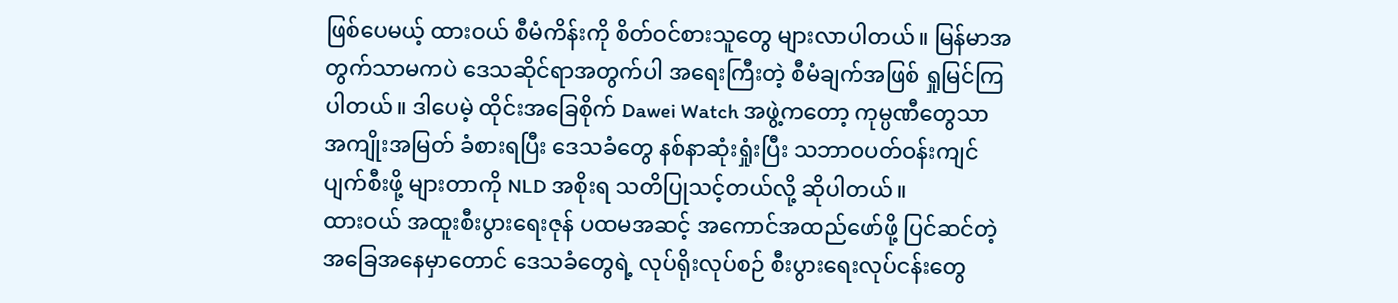ဖြစ်ပေမယ့် ထားဝယ် စီမံကိန်းကို စိတ်ဝင်စားသူတွေ များလာပါတယ်။ မြန်မာအတွက်သာမကပဲ ဒေသဆိုင်ရာအတွက်ပါ အရေးကြီးတဲ့ စီမံချက်အဖြစ် ရှုမြင်ကြပါတယ်။ ဒါပေမဲ့ ထိုင်းအခြေစိုက် Dawei Watch အဖွဲ့ကတော့ ကုမ္ပဏီတွေသာ အကျိုးအမြတ် ခံစားရပြီး ဒေသခံတွေ နစ်နာဆုံးရှုံးပြီး သဘာဝပတ်ဝန်းကျင် ပျက်စီးဖို့ များတာကို NLD အစိုးရ သတိပြုသင့်တယ်လို့ ဆိုပါတယ်။
ထားဝယ် အထူးစီးပွားရေးဇုန် ပထမအဆင့် အကောင်အထည်ဖော်ဖို့ ပြင်ဆင်တဲ့ အခြေအနေမှာတောင် ဒေသခံတွေရဲ့ လုပ်ရိုးလုပ်စဉ် စီးပွားရေးလုပ်ငန်းတွေ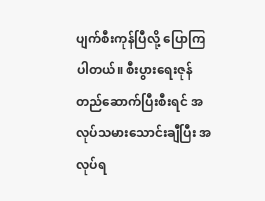ပျက်စီးကုန်ပြီလို့ ပြောကြပါတယ်။ စီးပွားရေးဇုန် တည်ဆောက်ပြီးစီးရင် အလုပ်သမားသောင်းချီပြီး အလုပ်ရ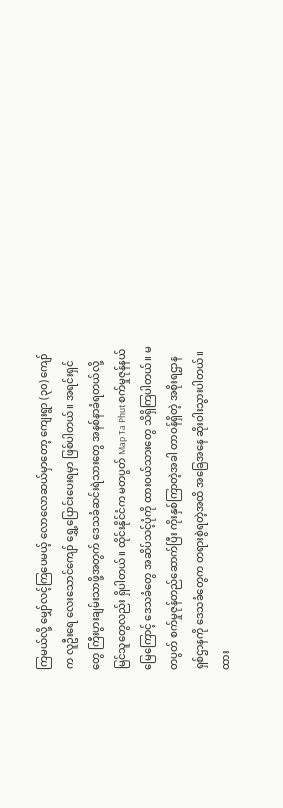ကြမယ်လို့ မျှော်လင့်ကြပေမယ့် လောလောဆယ်မှာတော့ ကျေးရွာ (၃၀) ကျော်က လူဦးရေ လေးသောင်ကျော် ရွှေ့ပြောင်းပေးရမှာ ဖြစ်ပါတယ်။ အရင်းရှင်တွေ ကြီးပွားချမ်းသာဖို့အတွက် ဒေသခံဆင်းရဲသားတွေ အနစ်နာခံရတယ်လို့ မြင်သူတွေလည်း ရှိပါတယ်။ ထိုင်းနိုင်ငံက မတပွတ် Map Ta Phut စက်မှုဇုန်နယ်မြေကြောင့် ဒေသခံတွေ အဆိပ်သင့်ပုံကို ထားဝယ်သားတွေ သိရှိကြပါတယ်။ မတပွတ် စက်မှုဇုန်တည်ဆောက်ပြီး ကိုးနှစ်ကြာတဲ့အခါ တာဝန်ရှိတဲ့ အစိုးရဌာန ရှစ်ဌာနကို ဒေသခံတွေက တရားစွဲရတဲ့အထိ အခြေအနေ ဆိုးဝါးသွားပါတယ်။
ထား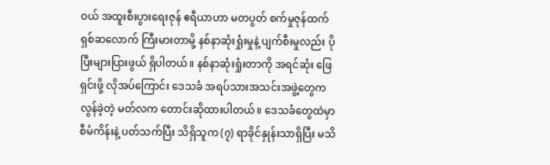ဝယ် အထူးစီးပွားရေးဇုန် ဧရီယာဟာ မတပွတ် စက်မှုဇုန်ထက် ရှစ်ဆလောက် ကြီးမားတာမို့ နစ်နာဆုံးရှုံးမှုနဲ့ ပျက်စီးမှုလည်း ပိုပြီးများပြားဖွယ် ရှိပါတယ်။ နစ်နာဆုံးရှုံးတာကို အရင်ဆုံး ဖြေရှင်းဖို့ လိုအပ်ကြောင်း ဒေသခံ အရပ်သားအသင်းအဖွဲ့တွေက လွန်ခဲ့တဲ့ မတ်လက တောင်းဆိုထားပါတယ်။ ဒေသခံတွေထဲမှာ စီမံကိန်းနဲ့ ပတ်သက်ပြီး သိရှိသူက (၇) ရာခိုင်နှုန်းသာရှိပြီး မသိ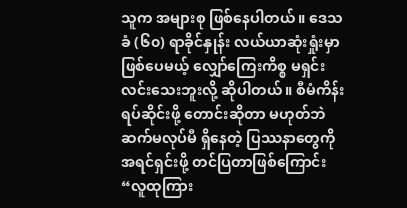သူက အများစု ဖြစ်နေပါတယ်။ ဒေသခံ (၆၀) ရာခိုင်နှုန်း လယ်ယာဆုံးရှုံးမှာ ဖြစ်ပေမယ့် လျှော်ကြေးကိစ္စ မရှင်းလင်းသေးဘူးလို့ ဆိုပါတယ်။ စီမံကိန်း ရပ်ဆိုင်းဖို့ တောင်းဆိုတာ မဟုတ်ဘဲ ဆက်မလုပ်မီ ရှိနေတဲ့ ပြဿနာတွေကို အရင်ရှင်းဖို့ တင်ပြတာဖြစ်ကြောင်း “လူထုကြား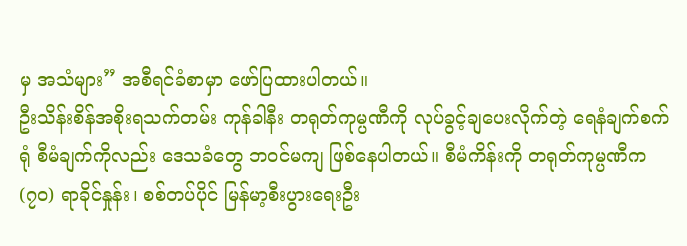မှ အသံများ” အစီရင်ခံစာမှာ ဖော်ပြထားပါတယ်။
ဦးသိန်းစိန်အစိုးရသက်တမ်း ကုန်ခါနီး တရုတ်ကုမ္ပဏီကို လုပ်ခွင့်ချပေးလိုက်တဲ့ ရေနံချက်စက်ရုံ စီမံချက်ကိုလည်း ဒေသခံတွေ ဘဝင်မကျ ဖြစ်နေပါတယ်။ စီမံကိန်းကို တရုတ်ကုမ္ပဏီက (၇၀) ရာခိုင်နှုန်း၊ စစ်တပ်ပိုင် မြန်မာ့စီးပွားရေးဦး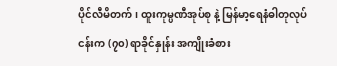ပိုင်လီမိတက်၊ ထူးကုမ္ပဏီအုပ်စု နဲ့ မြန်မာ့ရေနံဓါတုလုပ်ငန်းက (၇၀) ရာခိုင်နှုန်း အကျိုးခံစား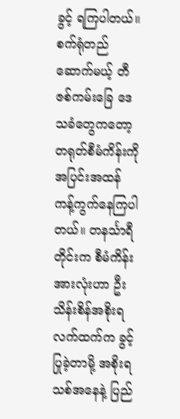ခွင့် ရကြပါတယ်။ စက်ရုံတည်ဆောက်မယ့် တီဇစ်ကမ်းခြေ ဒေသခံတွေကတော့ တရုတ်စီမံကိန်းကို အပြင်းအထန် ကန့်ကွက်နေကြပါတယ်။ တနင်္သာရီတိုင်းက စီမံကိန်းအားလုံးဟာ ဦးသိန်းစိန်အစိုးရလက်ထက်က ခွင့်ပြုခဲ့တာမို့ အစိုးရသစ်အနေနဲ့ ပြည်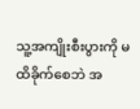သူ့အကျိုးစီးပွားကို မထိခိုက်စေဘဲ အ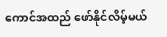ကောင်အထည် ဖော်နိုင်လိမ့်မယ်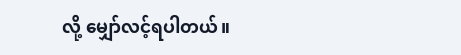လို့ မျှော်လင့်ရပါတယ်။